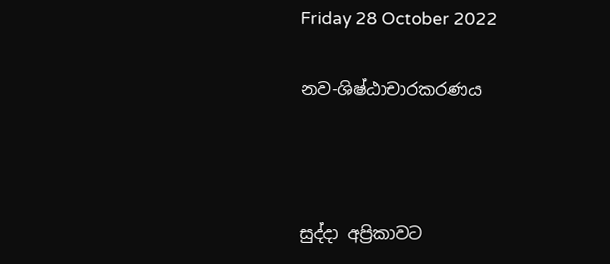Friday 28 October 2022

නව-ශිෂ්ඨාචාරකරණය



සුද්දා අප්‍රිකාවට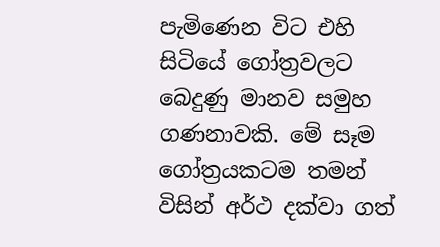පැමිණෙන විට එහි සිටියේ ගෝත්‍රවලට බෙදුණු මානව සමුහ ගණනාවකි. මේ සෑම ගෝත්‍රයකටම තමන් විසින් අර්ථ දක්වා ගත්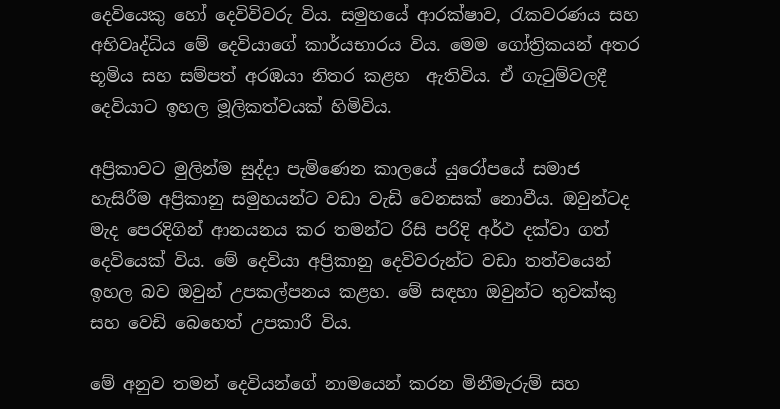දෙවියෙකු හෝ දෙවිවිවරු විය. සමුහයේ ආරක්ෂාව, රැකවරණය සහ අභිවෘද්ධිය මේ දෙවියාගේ කාර්යභාරය විය. මෙම ගෝත්‍රිකයන් අතර භූමිය සහ සම්පත් අරඹයා නිතර කළහ  ඇතිවිය. ඒ ගැටුම්වලදී දෙවියාට ඉහල මූලිකත්වයක් හිමිවිය.

අප්‍රිකාවට මුලින්ම සුද්දා පැමිණෙන කාලයේ යුරෝපයේ සමාජ හැසිරීම අප්‍රිකානු සමුහයන්ට වඩා වැඩි වෙනසක් නොවීය. ඔවුන්ටද මැද පෙරදිගින් ආනයනය කර තමන්ට රිසි පරිදි අර්ථ දක්වා ගත් දෙවියෙක් විය. මේ දෙවියා අප්‍රිකානු දෙවිවරුන්ට වඩා තත්වයෙන් ඉහල බව ඔවුන් උපකල්පනය කළහ. මේ සඳහා ඔවුන්ට තුවක්කු සහ වෙඩි බෙහෙත් උපකාරී විය.

මේ අනුව තමන් දෙවියන්ගේ නාමයෙන් කරන මිනීමැරුම් සහ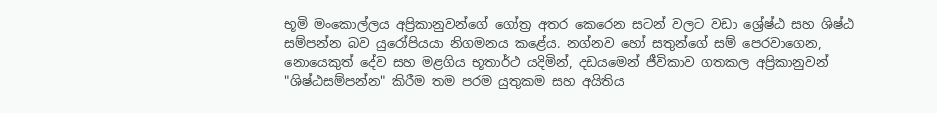භූමි මංකොල්ලය අප්‍රිකානුවන්ගේ ගෝත්‍ර අතර කෙරෙන සටන් වලට වඩා ශ්‍රේෂ්ඨ සහ ශිෂ්ඨ සම්පන්න බව යුරෝපියයා නිගමනය කළේය. නග්නව හෝ සතුන්ගේ සම් පෙරවාගෙන, නොයෙකුත් දේව සහ මළගිය භූතාර්ථ යදිමින්, දඩයමෙන් ජීවිකාව ගතකල අප්‍රිකානුවන් "ශිෂ්ඨසම්පන්න" කිරීම තම පරම යුතුකම සහ අයිතිය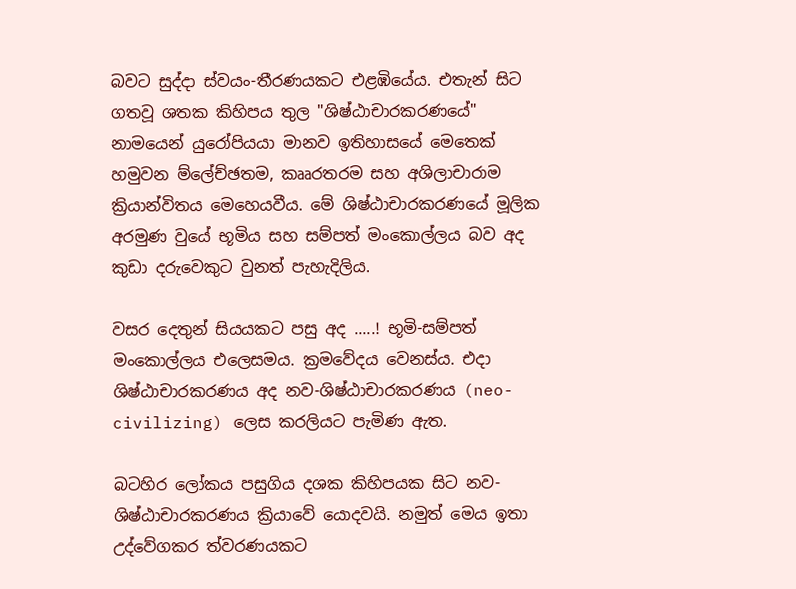බවට සුද්දා ස්වයං-තීරණයකට එළඹියේය. එතැන් සිට ගතවූ ශතක කිහිපය තුල "ශිෂ්ඨාචාරකරණයේ" නාමයෙන් යුරෝපියයා මානව ඉතිහාසයේ මෙතෙක් හමුවන ම්ලේච්ඡතම, කෲරතරම සහ අශිලාචාරාම ක්‍රියාන්විතය මෙහෙයවීය. මේ ශිෂ්ඨාචාරකරණයේ මූලික අරමුණ වුයේ භූමිය සහ සම්පත් මංකොල්ලය බව අද කුඩා දරුවෙකුට වුනත් පැහැදිලිය.

වසර දෙතුන් සියයකට පසු අද .....! භූමි-සම්පත් මංකොල්ලය එලෙසමය. ක්‍රමවේදය වෙනස්ය. එදා ශිෂ්ඨාචාරකරණය අද නව-ශිෂ්ඨාචාරකරණය (neo-civilizing) ලෙස කරලියට පැමිණ ඇත.

බටහිර ලෝකය පසුගිය දශක කිහිපයක සිට නව-ශිෂ්ඨාචාරකරණය ක්‍රියාවේ යොදවයි. නමුත් මෙය ඉතා උද්වේගකර ත්වරණයකට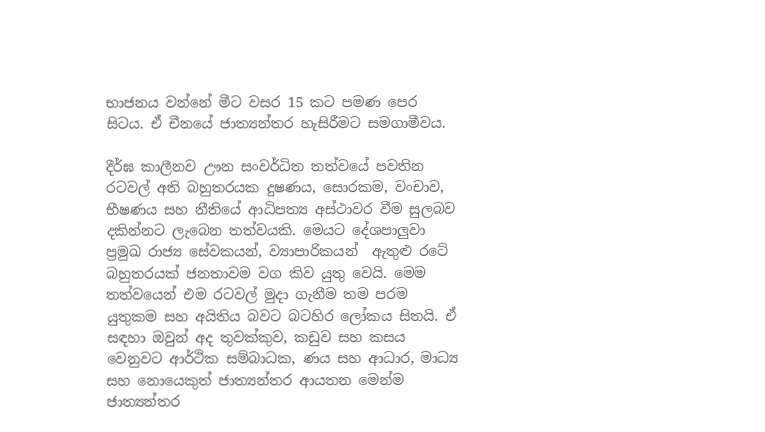භාජනය වන්නේ මීට වසර 15 කට පමණ පෙර සිටය. ඒ චීනයේ ජාත්‍යන්තර හැසිරීමට සමගාමීවය.

දීර්ඝ කාලීනව ඌන සංවර්ධිත තත්වයේ පවතින රටවල් අති බහුතරයක දුෂණය, සොරකම, වංචාව, භීෂණය සහ නීතියේ ආධිපත්‍ය අස්ථාවර වීම සුලබව දකින්නට ලැබෙන තත්වයකි. මෙයට දේශපාලුවා ප්‍රමුඛ රාජ්‍ය සේවකයන්, ව්‍යාපාරිකයන්  ඇතුළු රටේ බහුතරයක් ජනතාවම වග කිව යුතු වෙයි. මෙම තත්වයෙන් එම රටවල් මුදා ගැනීම තම පරම යුතුකම සහ අයිතිය බවට බටහිර ලෝකය සිතයි. ඒ සඳහා ඔවුන් අද තුවක්කුව, කඩුව සහ කසය වෙනුවට ආර්ථික සම්බාධක, ණය සහ ආධාර, මාධ්‍ය සහ නොයෙකුත් ජාත්‍යන්තර ආයතන මෙන්ම ජාත්‍යන්තර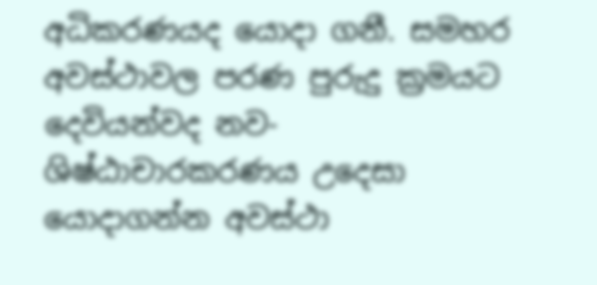අධිකරණයද යොදා ගනී. සමහර අවස්ථාවල පරණ පුරුදු ක්‍රමයට දෙවියන්වද නව-ශිෂ්ඨාචාරකරණය උදෙසා යොදාගන්න අවස්ථා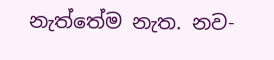නැත්තේම නැත. නව-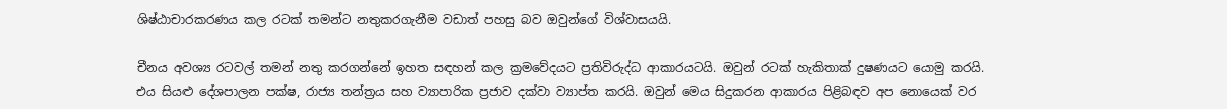ශිෂ්ඨාචාරකරණය කල රටක් තමන්ට නතුකරගැනීම වඩාත් පහසු බව ඔවුන්ගේ විශ්වාසයයි.

චීනය අවශ්‍ය රටවල් තමන් නතු කරගන්නේ ඉහත සඳහන් කල ක්‍රමවේදයට ප්‍රතිවිරුද්ධ ආකාරයටයි. ඔවුන් රටක් හැකිතාක් දුෂණයට යොමු කරයි. එය සියළු දේශපාලන පක්ෂ, රාජ්‍ය තන්ත්‍රය සහ ව්‍යාපාරික ප්‍රජාව දක්වා ව්‍යාප්ත කරයි. ඔවුන් මෙය සිදුකරන ආකාරය පිළිබඳව අප නොයෙක් වර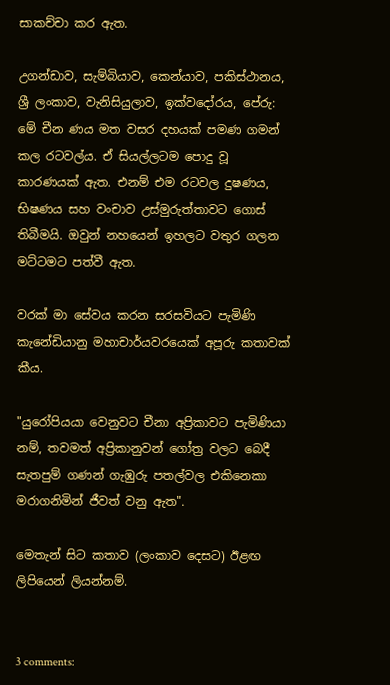සාකච්චා කර ඇත.

උගන්ඩාව, සැම්බියාව, කෙන්යාව, පකිස්ථානය, ශ්‍රී ලංකාව, වැනිසියුලාව, ඉක්වදෝරය, පේරු: මේ චීන ණය මත වසර දහයක් පමණ ගමන් කල රටවල්ය. ඒ සියල්ලටම පොදු වූ කාරණයක් ඇත. එනම් එම රටවල දුෂණය, භිෂණය සහ වංචාව උස්මුරුත්තාවට ගොස් තිබීමයි. ඔවුන් නහයෙන් ඉහලට වතුර ගලන මට්ටමට පත්වී ඇත.

වරක් මා සේවය කරන සරසවියට පැමිණි කැනේඩියානු මහාචාර්යවරයෙක් අපූරු කතාවක් කීය.

"යුරෝපියයා වෙනුවට චීනා අප්‍රිකාවට පැමිණියා නම්, තවමත් අප්‍රිකානුවන් ගෝත්‍ර වලට බෙදී සැතපුම් ගණන් ගැඹුරු පතල්වල එකිනෙකා මරාගනිමින් ජීවත් වනු ඇත".

මෙතැන් සිට කතාව (ලංකාව දෙසට) ඊළඟ ලිපියෙන් ලියන්නම්.


3 comments: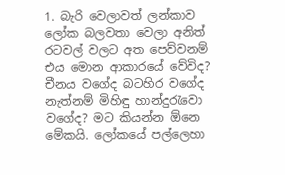1. බැරි වෙලාවත් ලන්කාව ලෝක බලවතා වෙලා අනිත් රටවල් වලට අත පෙව්වනම් එය මොන ආකාරයේ වේවිද? චීනය වගේද බටහිර වගේද නැත්නම් මිහිඳු හාන්දුරැවො වගේද? මට කියන්න ඕනෙ මේකයි. ලෝකයේ පල්ලෙහා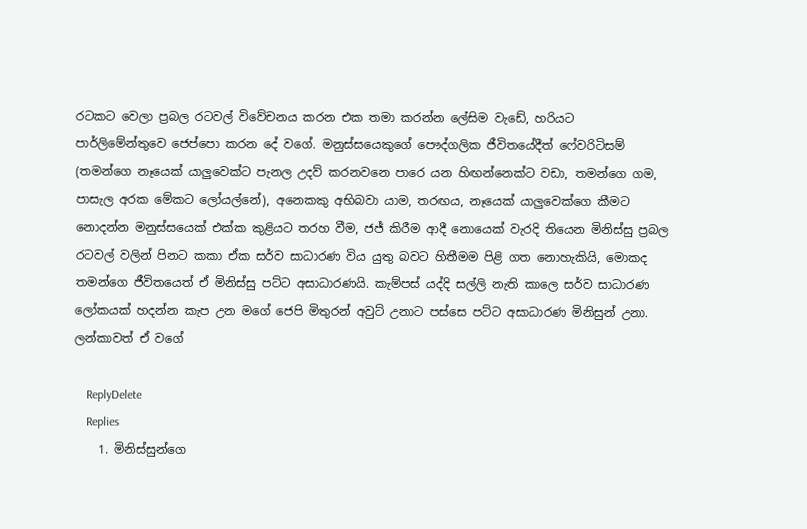රටකට වෙලා ප්‍රබල රටවල් විවේචනය කරන එක තමා කරන්න ලේසිම වැඩේ, හරියට පාර්ලිමේන්තුවෙ ජෙප්පො කරන දේ වගේ. මනුස්සයෙකුගේ පෞද්ගලික ජීවිතයේදීත් ෆේවරිටිසම් (තමන්ගෙ නෑයෙක් යාලුවෙක්ට පැනල උදව් කරනවනෙ පාරෙ යන හිඟන්නෙක්ට වඩා, තමන්ගෙ ගම, පාසැල අරක මේකට ලෝයල්නේ), අනෙකකු අභිබවා යාම, තරඟය, නෑයෙක් යාලුවෙක්ගෙ කීමට නොදන්න මනුස්සයෙක් එක්ක කුළියට තරහ වීම, ජජ් කිරීම ආදී නොයෙක් වැරදි තියෙන මිනිස්සු ප්‍රබල රටවල් වලින් පිනට කකා ඒක සර්ව සාධාරණ විය යුතු බවට හිතීමම පිළි ගත නොහැකියි, මොකද තමන්ගෙ ජීවිතයෙත් ඒ මිනිස්සු පට්ට අසාධාරණයි. කැම්පස් යද්දි සල්ලි නැති කාලෙ සර්ව සාධාරණ ලෝකයක් හදන්න කැප උන මගේ ජෙපි මිතුරන් අවුට් උනාට පස්සෙ පට්ට අසාධාරණ මිනිසුන් උනා. ලන්කාවත් ඒ වගේ

    ReplyDelete
    Replies
    1. මිනිස්සුන්ගෙ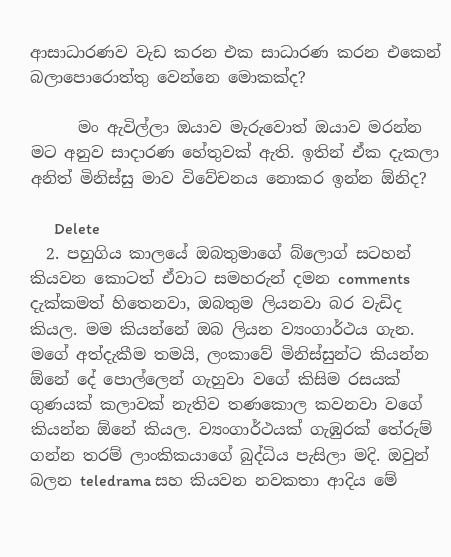ආසාධාරණව වැඩ කරන එක සාධාරණ කරන එකෙන් බලාපොරොත්තු වෙන්නෙ මොකක්ද?

      මං ඇවිල්ලා ඔයාව මැරුවොත් ඔයාව මරන්න මට අනුව සාදාරණ හේතුවක් ඇති. ඉතින් ඒක දැකලා අනිත් මිනිස්සු මාව විවේචනය නොකර ඉන්න ඕනිද?

      Delete
  2. පහුගිය කාලයේ ඔබතුමාගේ බ්ලොග් සටහන් කියවන කොටත් ඒවාට සමහරුන් දමන comments දැක්කමත් හිතෙනවා, ඔබතුම ලියනවා බර වැඩිද කියල. මම කියන්නේ ඔබ ලියන ව්‍යංගාර්ථය ගැන. මගේ අත්දැකීම තමයි, ලංකාවේ මිනිස්සුන්ට කියන්න ඕනේ දේ පොල්ලෙන් ගැහුවා වගේ කිසිම රසයක් ගුණයක් කලාවක් නැතිව තණකොල කවනවා වගේ කියන්න ඕනේ කියල. ව්‍යංගාර්ථයක් ගැඹුරක් තේරුම් ගන්න තරම් ලාංකිකයාගේ බුද්ධිය පැසිලා මදි. ඔවුන් බලන teledrama සහ කියවන නවකතා ආදිය මේ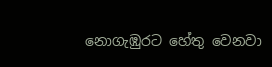නොගැඹුරට හේතු වෙනවා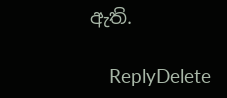ඇති.

    ReplyDelete